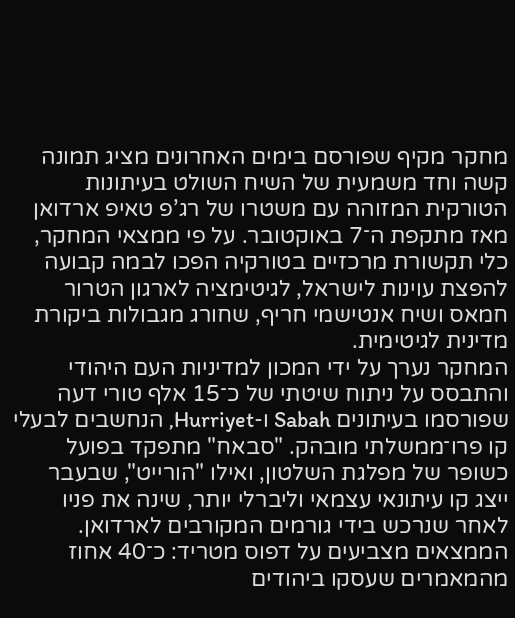מחקר מקיף שפורסם בימים האחרונים מציג תמונה קשה וחד משמעית של השיח השולט בעיתונות הטורקית המזוהה עם משטרו של רג’פ טאיפ ארדואן מאז מתקפת ה־7 באוקטובר. על פי ממצאי המחקר, כלי תקשורת מרכזיים בטורקיה הפכו לבמה קבועה להפצת עוינות לישראל, לגיטימציה לארגון הטרור חמאס ושיח אנטישמי חריף, שחורג מגבולות ביקורת מדינית לגיטימית.
המחקר נערך על ידי המכון למדיניות העם היהודי והתבסס על ניתוח שיטתי של כ־15 אלף טורי דעה שפורסמו בעיתונים Sabah ו-Hurriyet, הנחשבים לבעלי קו פרו־ממשלתי מובהק. "סבאח" מתפקד בפועל כשופר של מפלגת השלטון, ואילו "הורייט", שבעבר ייצג קו עיתונאי עצמאי וליברלי יותר, שינה את פניו לאחר שנרכש בידי גורמים המקורבים לארדואן.
הממצאים מצביעים על דפוס מטריד: כ־40 אחוז מהמאמרים שעסקו ביהודים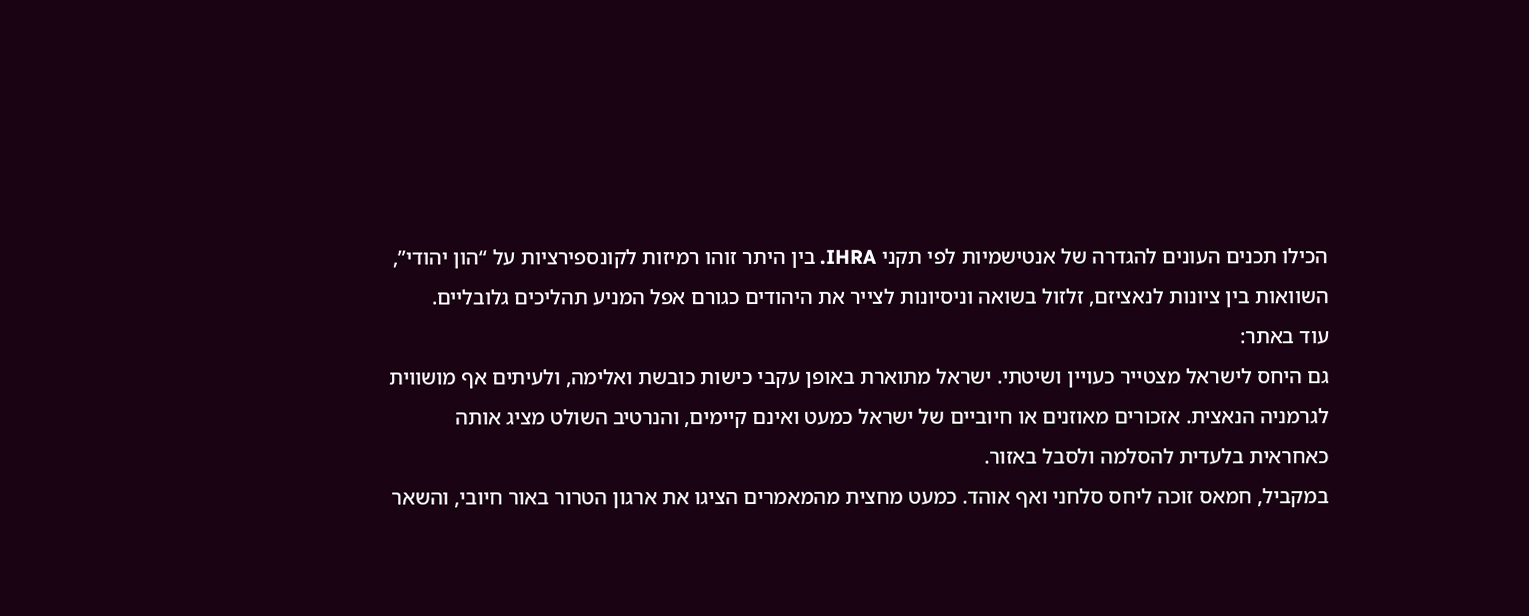הכילו תכנים העונים להגדרה של אנטישמיות לפי תקני IHRA. בין היתר זוהו רמיזות לקונספירציות על “הון יהודי”, השוואות בין ציונות לנאציזם, זלזול בשואה וניסיונות לצייר את היהודים כגורם אפל המניע תהליכים גלובליים.
עוד באתר:
גם היחס לישראל מצטייר כעויין ושיטתי. ישראל מתוארת באופן עקבי כישות כובשת ואלימה, ולעיתים אף מושווית לגרמניה הנאצית. אזכורים מאוזנים או חיוביים של ישראל כמעט ואינם קיימים, והנרטיב השולט מציג אותה כאחראית בלעדית להסלמה ולסבל באזור.
במקביל, חמאס זוכה ליחס סלחני ואף אוהד. כמעט מחצית מהמאמרים הציגו את ארגון הטרור באור חיובי, והשאר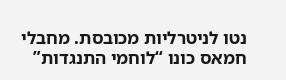נטו לניטרליות מכובסת. מחבלי חמאס כונו “לוחמי התנגדות”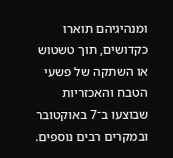ומנהיגיהם תוארו כקדושים, תוך טשטוש או השתקה של פשעי הטבח והאכזריות שבוצעו ב־7 באוקטובר ובמקרים רבים נוספים.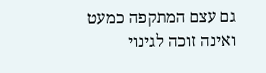גם עצם המתקפה כמעט ואינה זוכה לגינוי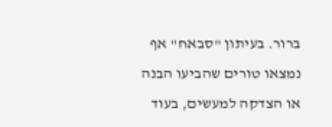ברור. בעיתון "סבאח" אף נמצאו טורים שהביעו הבנה או הצדקה למעשים, בעוד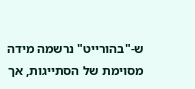ש-"בהורייט" נרשמה מידה מסוימת של הסתייגות, אך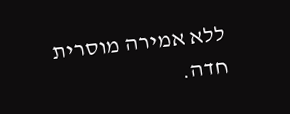ללא אמירה מוסרית חדה.